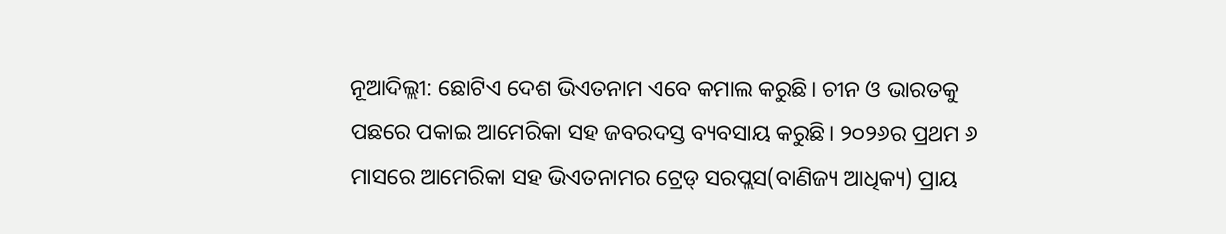ନୂଆଦିଲ୍ଲୀ: ଛୋଟିଏ ଦେଶ ଭିଏତନାମ ଏବେ କମାଲ କରୁଛି। ଚୀନ ଓ ଭାରତକୁ ପଛରେ ପକାଇ ଆମେରିକା ସହ ଜବରଦସ୍ତ ବ୍ୟବସାୟ କରୁଛି। ୨୦୨୬ର ପ୍ରଥମ ୬ ମାସରେ ଆମେରିକା ସହ ଭିଏତନାମର ଟ୍ରେଡ୍ ସରପ୍ଲସ(ବାଣିଜ୍ୟ ଆଧିକ୍ୟ) ପ୍ରାୟ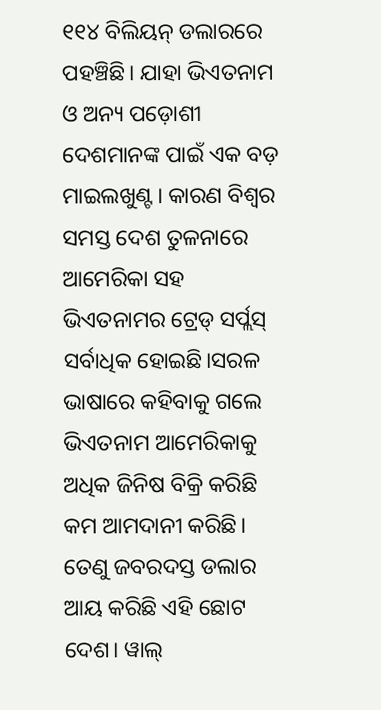୧୧୪ ବିଲିୟନ୍ ଡଲାରରେ ପହଞ୍ଚିଛି। ଯାହା ଭିଏତନାମ ଓ ଅନ୍ୟ ପଡ଼ୋଶୀ ଦେଶମାନଙ୍କ ପାଇଁ ଏକ ବଡ଼ ମାଇଲଖୁଣ୍ଟ। କାରଣ ବିଶ୍ୱର ସମସ୍ତ ଦେଶ ତୁଳନାରେ ଆମେରିକା ସହ ଭିଏତନାମର ଟ୍ରେଡ୍ ସର୍ପ୍ଲସ୍ ସର୍ବାଧିକ ହୋଇଛି।ସରଳ ଭାଷାରେ କହିବାକୁ ଗଲେ ଭିଏତନାମ ଆମେରିକାକୁ ଅଧିକ ଜିନିଷ ବିକ୍ରି କରିଛି କମ ଆମଦାନୀ କରିଛି। ତେଣୁ ଜବରଦସ୍ତ ଡଲାର ଆୟ କରିଛି ଏହି ଛୋଟ ଦେଶ। ୱାଲ୍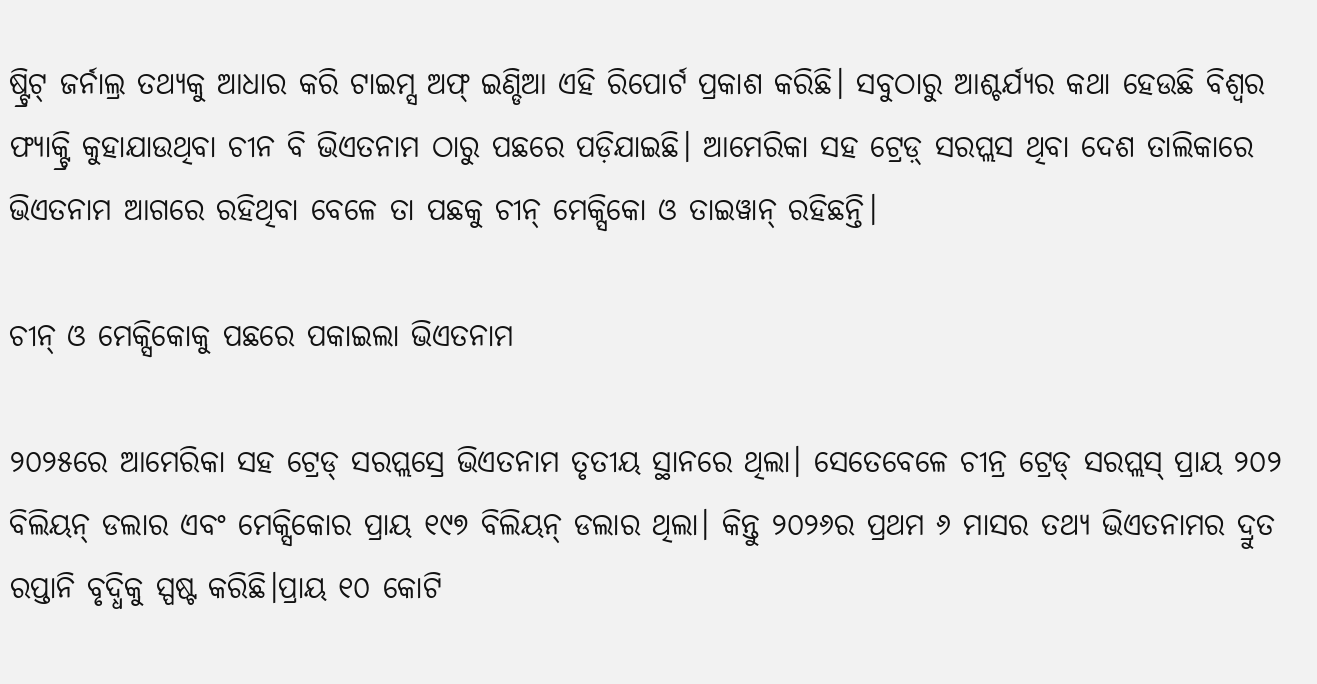ଷ୍ଟ୍ରିଟ୍ ଜର୍ନାଲ୍ର ତଥ୍ୟକୁ ଆଧାର କରି ଟାଇମ୍ସ ଅଫ୍ ଇଣ୍ଡିଆ ଏହି ରିପୋର୍ଟ ପ୍ରକାଶ କରିଛି। ସବୁଠାରୁ ଆଶ୍ଚର୍ଯ୍ୟର କଥା ହେଉଛି ବିଶ୍ୱର ଫ୍ୟାକ୍ଟ୍ରି କୁହାଯାଉଥିବା ଚୀନ ବି ଭିଏତନାମ ଠାରୁ ପଛରେ ପଡ଼ିଯାଇଛି। ଆମେରିକା ସହ ଟ୍ରେଡ଼୍ ସରପ୍ଲସ ଥିବା ଦେଶ ତାଲିକାରେ ଭିଏତନାମ ଆଗରେ ରହିଥିବା ବେଳେ ତା ପଛକୁ ଚୀନ୍ ମେକ୍ସିକୋ ଓ ତାଇୱାନ୍ ରହିଛନ୍ତି।

ଚୀନ୍ ଓ ମେକ୍ସିକୋକୁ ପଛରେ ପକାଇଲା ଭିଏତନାମ

୨୦୨୫ରେ ଆମେରିକା ସହ ଟ୍ରେଡ୍ ସରପ୍ଲସ୍ରେ ଭିଏତନାମ ତୃତୀୟ ସ୍ଥାନରେ ଥିଲା। ସେତେବେଳେ ଚୀନ୍ର ଟ୍ରେଡ୍ ସରପ୍ଲସ୍ ପ୍ରାୟ ୨୦୨ ବିଲିୟନ୍ ଡଲାର ଏବଂ ମେକ୍ସିକୋର ପ୍ରାୟ ୧୯୭ ବିଲିୟନ୍ ଡଲାର ଥିଲା। କିନ୍ତୁ ୨୦୨୬ର ପ୍ରଥମ ୬ ମାସର ତଥ୍ୟ ଭିଏତନାମର ଦ୍ରୁତ ରପ୍ତାନି ବୃଦ୍ଧିକୁ ସ୍ପଷ୍ଟ କରିଛି।ପ୍ରାୟ ୧୦ କୋଟି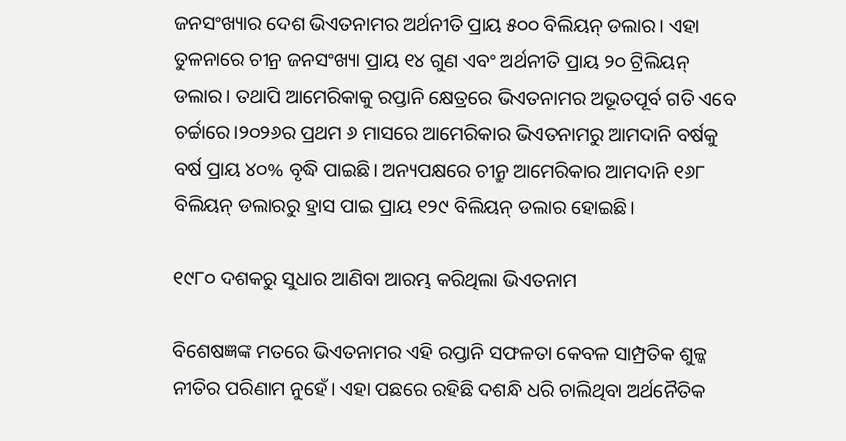ଜନସଂଖ୍ୟାର ଦେଶ ଭିଏତନାମର ଅର୍ଥନୀତି ପ୍ରାୟ ୫୦୦ ବିଲିୟନ୍ ଡଲାର। ଏହା ତୁଳନାରେ ଚୀନ୍ର ଜନସଂଖ୍ୟା ପ୍ରାୟ ୧୪ ଗୁଣ ଏବଂ ଅର୍ଥନୀତି ପ୍ରାୟ ୨୦ ଟ୍ରିଲିୟନ୍ ଡଲାର। ତଥାପି ଆମେରିକାକୁ ରପ୍ତାନି କ୍ଷେତ୍ରରେ ଭିଏତନାମର ଅଭୂତପୂର୍ବ ଗତି ଏବେ ଚର୍ଚ୍ଚାରେ।୨୦୨୬ର ପ୍ରଥମ ୬ ମାସରେ ଆମେରିକାର ଭିଏତନାମରୁ ଆମଦାନି ବର୍ଷକୁ ବର୍ଷ ପ୍ରାୟ ୪୦% ବୃଦ୍ଧି ପାଇଛି। ଅନ୍ୟପକ୍ଷରେ ଚୀନ୍ରୁ ଆମେରିକାର ଆମଦାନି ୧୬୮ ବିଲିୟନ୍ ଡଲାରରୁ ହ୍ରାସ ପାଇ ପ୍ରାୟ ୧୨୯ ବିଲିୟନ୍ ଡଲାର ହୋଇଛି।

୧୯୮୦ ଦଶକରୁ ସୁଧାର ଆଣିବା ଆରମ୍ଭ କରିଥିଲା ଭିଏତନାମ

ବିଶେଷଜ୍ଞଙ୍କ ମତରେ ଭିଏତନାମର ଏହି ରପ୍ତାନି ସଫଳତା କେବଳ ସାମ୍ପ୍ରତିକ ଶୁଳ୍କ ନୀତିର ପରିଣାମ ନୁହେଁ। ଏହା ପଛରେ ରହିଛି ଦଶନ୍ଧି ଧରି ଚାଲିଥିବା ଅର୍ଥନୈତିକ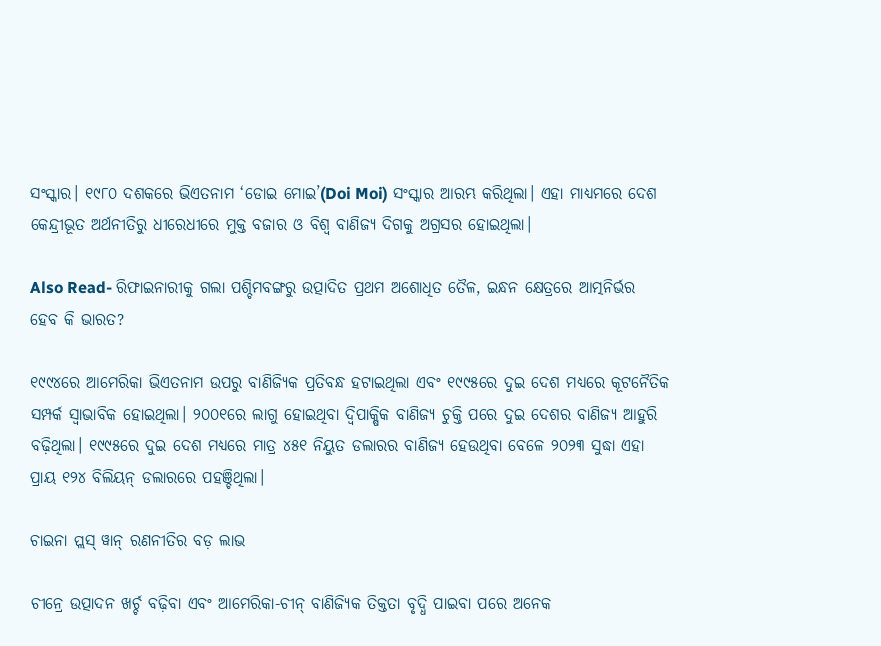ସଂସ୍କାର। ୧୯୮୦ ଦଶକରେ ଭିଏତନାମ ‘ଡୋଇ ମୋଇ’(Doi Moi) ସଂସ୍କାର ଆରମ୍ଭ କରିଥିଲା। ଏହା ମାଧ୍ୟମରେ ଦେଶ କେନ୍ଦ୍ରୀଭୂତ ଅର୍ଥନୀତିରୁ ଧୀରେଧୀରେ ମୁକ୍ତ ବଜାର ଓ ବିଶ୍ୱ ବାଣିଜ୍ୟ ଦିଗକୁ ଅଗ୍ରସର ହୋଇଥିଲା।

Also Read- ରିଫାଇନାରୀକୁ ଗଲା ପଶ୍ଚିମବଙ୍ଗରୁ ଉତ୍ପାଦିତ ପ୍ରଥମ ଅଶୋଧିତ ତୈଳ, ଇନ୍ଧନ କ୍ଷେତ୍ରରେ ଆତ୍ମନିର୍ଭର ହେବ କି ଭାରତ?

୧୯୯୪ରେ ଆମେରିକା ଭିଏତନାମ ଉପରୁ ବାଣିଜ୍ୟିକ ପ୍ରତିବନ୍ଧ ହଟାଇଥିଲା ଏବଂ ୧୯୯୫ରେ ଦୁଇ ଦେଶ ମଧ୍ୟରେ କୂଟନୈତିକ ସମ୍ପର୍କ ସ୍ୱାଭାବିକ ହୋଇଥିଲା। ୨୦୦୧ରେ ଲାଗୁ ହୋଇଥିବା ଦ୍ୱିପାକ୍ଷିକ ବାଣିଜ୍ୟ ଚୁକ୍ତି ପରେ ଦୁଇ ଦେଶର ବାଣିଜ୍ୟ ଆହୁରି ବଢ଼ିଥିଲା। ୧୯୯୫ରେ ଦୁଇ ଦେଶ ମଧ୍ୟରେ ମାତ୍ର ୪୫୧ ନିୟୁତ ଡଲାରର ବାଣିଜ୍ୟ ହେଉଥିବା ବେଳେ ୨୦୨୩ ସୁଦ୍ଧା ଏହା ପ୍ରାୟ ୧୨୪ ବିଲିୟନ୍ ଡଲାରରେ ପହଞ୍ଚିଥିଲା।

ଚାଇନା ପ୍ଲସ୍ ୱାନ୍ ରଣନୀତିର ବଡ଼ ଲାଭ

ଚୀନ୍ରେ ଉତ୍ପାଦନ ଖର୍ଚ୍ଚ ବଢ଼ିବା ଏବଂ ଆମେରିକା-ଚୀନ୍ ବାଣିଜ୍ୟିକ ତିକ୍ତତା ବୃଦ୍ଧି ପାଇବା ପରେ ଅନେକ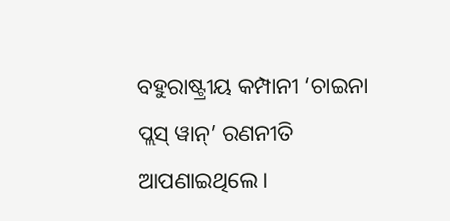ବହୁରାଷ୍ଟ୍ରୀୟ କମ୍ପାନୀ ‘ଚାଇନା ପ୍ଲସ୍ ୱାନ୍’ ରଣନୀତି ଆପଣାଇଥିଲେ।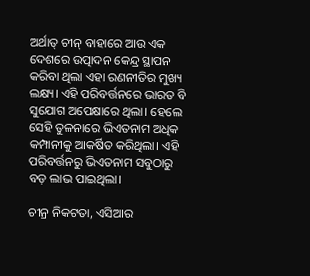ଅର୍ଥାତ୍ ଚୀନ୍ ବାହାରେ ଆଉ ଏକ ଦେଶରେ ଉତ୍ପାଦନ କେନ୍ଦ୍ର ସ୍ଥାପନ କରିବା ଥିଲା ଏହା ରଣନୀତିର ମୁଖ୍ୟ ଲକ୍ଷ୍ୟ। ଏହି ପରିବର୍ତ୍ତନରେ ଭାରତ ବି ସୁଯୋଗ ଅପେକ୍ଷାରେ ଥିଲା। ହେଲେ ସେହି ତୁଳନାରେ ଭିଏତନାମ ଅଧିକ କମ୍ପାନୀକୁ ଆକର୍ଷିତ କରିଥିଲା। ଏହି ପରିବର୍ତ୍ତନରୁ ଭିଏତନାମ ସବୁଠାରୁ ବଡ଼ ଲାଭ ପାଇଥିଲା।

ଚୀନ୍ର ନିକଟତା, ଏସିଆର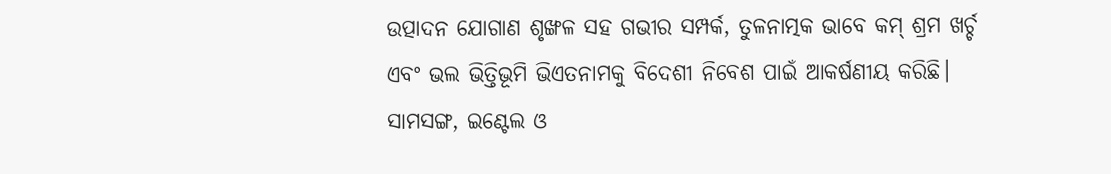ଉତ୍ପାଦନ ଯୋଗାଣ ଶୃଙ୍ଖଳ ସହ ଗଭୀର ସମ୍ପର୍କ, ତୁଳନାତ୍ମକ ଭାବେ କମ୍ ଶ୍ରମ ଖର୍ଚ୍ଚ ଏବଂ ଭଲ ଭିତ୍ତିଭୂମି ଭିଏତନାମକୁ ବିଦେଶୀ ନିବେଶ ପାଇଁ ଆକର୍ଷଣୀୟ କରିଛି। ସାମସଙ୍ଗ, ଇଣ୍ଟେଲ ଓ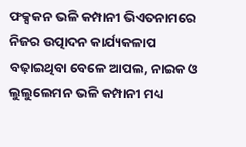ଫକ୍ସକନ ଭଳି କମ୍ପାନୀ ଭିଏତନାମରେ ନିଜର ଉତ୍ପାଦନ କାର୍ଯ୍ୟକଳାପ ବଢ଼ାଇଥିବା ବେଳେ ଆପଲ, ନାଇକ ଓ ଲୁଲୁଲେମନ ଭଳି କମ୍ପାନୀ ମଧ୍ୟ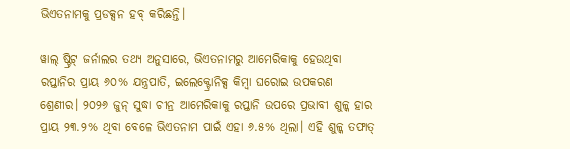ଭିଏତନାମକୁ ପ୍ରଡକ୍ସନ ହବ୍ କରିଛନ୍ତି।

ୱାଲ୍ ଷ୍ଟ୍ରିଟ୍ ଜର୍ନାଲର ତଥ୍ୟ ଅନୁସାରେ, ଭିଏତନାମରୁ ଆମେରିକାକୁ ହେଉଥିବା ରପ୍ତାନିର ପ୍ରାୟ ୬୦% ଯନ୍ତ୍ରପାତି, ଇଲେକ୍ଟ୍ରୋନିକ୍ସ କିମ୍ବା ଘରୋଇ ଉପକରଣ ଶ୍ରେଣୀର। ୨୦୨୬ ଜୁନ୍ ସୁଦ୍ଧା ଚୀନ୍ର ଆମେରିକାକୁ ରପ୍ତାନି ଉପରେ ପ୍ରଭାବୀ ଶୁଳ୍କ ହାର ପ୍ରାୟ ୨୩.୨% ଥିବା ବେଳେ ଭିଏତନାମ ପାଇଁ ଏହା ୬.୫% ଥିଲା। ଏହି ଶୁଳ୍କ ତଫାତ୍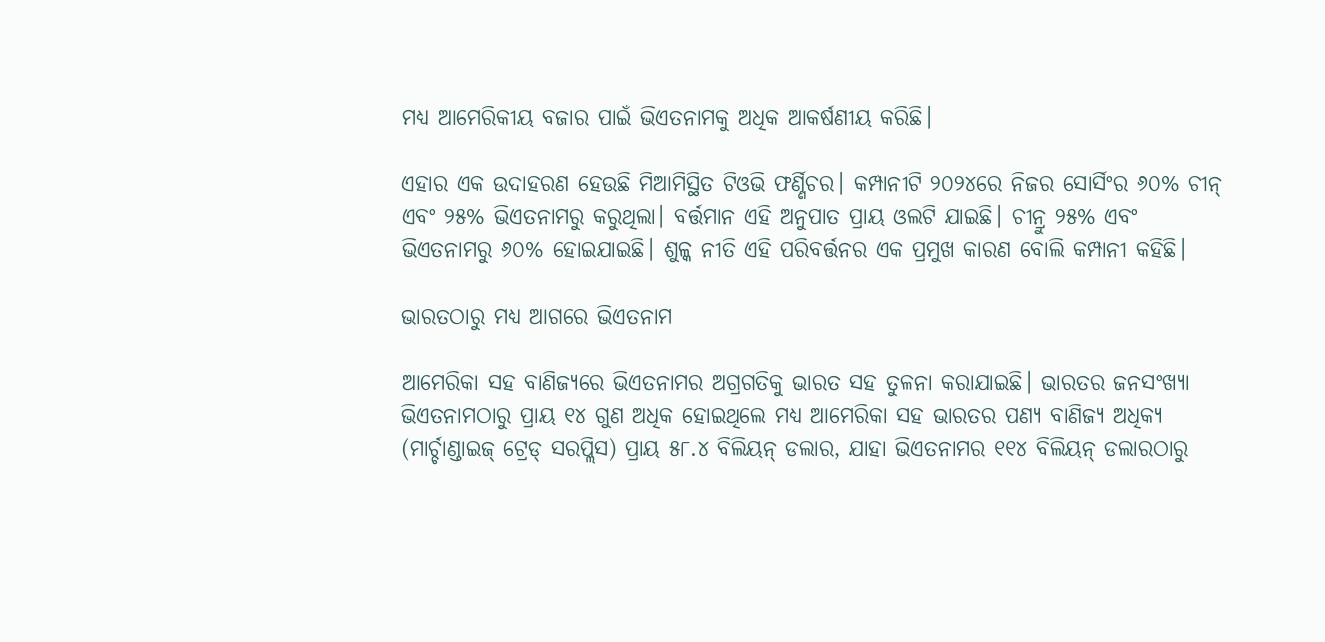ମଧ୍ୟ ଆମେରିକୀୟ ବଜାର ପାଇଁ ଭିଏତନାମକୁ ଅଧିକ ଆକର୍ଷଣୀୟ କରିଛି।

ଏହାର ଏକ ଉଦାହରଣ ହେଉଛି ମିଆମିସ୍ଥିତ ଟିଓଭି ଫର୍ଣ୍ଣିଚର। କମ୍ପାନୀଟି ୨୦୨୪ରେ ନିଜର ସୋର୍ସିଂର ୬୦% ଚୀନ୍ ଏବଂ ୨୫% ଭିଏତନାମରୁ କରୁଥିଲା। ବର୍ତ୍ତମାନ ଏହି ଅନୁପାତ ପ୍ରାୟ ଓଲଟି ଯାଇଛି। ଚୀନ୍ରୁ ୨୫% ଏବଂ ଭିଏତନାମରୁ ୬୦% ହୋଇଯାଇଛି। ଶୁଳ୍କ ନୀତି ଏହି ପରିବର୍ତ୍ତନର ଏକ ପ୍ରମୁଖ କାରଣ ବୋଲି କମ୍ପାନୀ କହିଛି।

ଭାରତଠାରୁ ମଧ୍ୟ ଆଗରେ ଭିଏତନାମ

ଆମେରିକା ସହ ବାଣିଜ୍ୟରେ ଭିଏତନାମର ଅଗ୍ରଗତିକୁ ଭାରତ ସହ ତୁଳନା କରାଯାଇଛି। ଭାରତର ଜନସଂଖ୍ୟା ଭିଏତନାମଠାରୁ ପ୍ରାୟ ୧୪ ଗୁଣ ଅଧିକ ହୋଇଥିଲେ ମଧ୍ୟ ଆମେରିକା ସହ ଭାରତର ପଣ୍ୟ ବାଣିଜ୍ୟ ଅଧିକ୍ୟ (ମାର୍ଚ୍ଚାଣ୍ଡାଇଜ୍ ଟ୍ରେଡ୍ ସରପ୍ଲିସ) ପ୍ରାୟ ୫୮.୪ ବିଲିୟନ୍ ଡଲାର, ଯାହା ଭିଏତନାମର ୧୧୪ ବିଲିୟନ୍ ଡଲାରଠାରୁ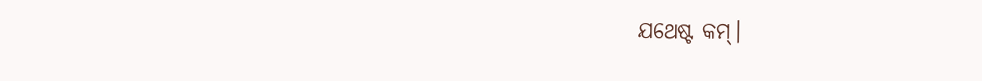ଯଥେଷ୍ଟ କମ୍।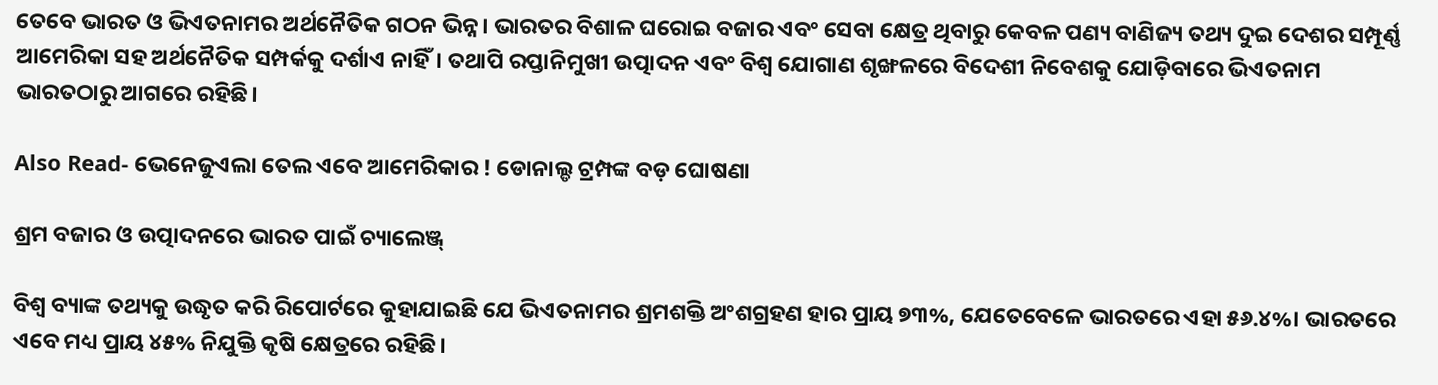ତେବେ ଭାରତ ଓ ଭିଏତନାମର ଅର୍ଥନୈତିକ ଗଠନ ଭିନ୍ନ। ଭାରତର ବିଶାଳ ଘରୋଇ ବଜାର ଏବଂ ସେବା କ୍ଷେତ୍ର ଥିବାରୁ କେବଳ ପଣ୍ୟ ବାଣିଜ୍ୟ ତଥ୍ୟ ଦୁଇ ଦେଶର ସମ୍ପୂର୍ଣ୍ଣ ଆମେରିକା ସହ ଅର୍ଥନୈତିକ ସମ୍ପର୍କକୁ ଦର୍ଶାଏ ନାହିଁ। ତଥାପି ରପ୍ତାନିମୁଖୀ ଉତ୍ପାଦନ ଏବଂ ବିଶ୍ୱ ଯୋଗାଣ ଶୃଙ୍ଖଳରେ ବିଦେଶୀ ନିବେଶକୁ ଯୋଡ଼ିବାରେ ଭିଏତନାମ ଭାରତଠାରୁ ଆଗରେ ରହିଛି।

Also Read- ଭେନେଜୁଏଲା ତେଲ ଏବେ ଆମେରିକାର ! ଡୋନାଲ୍ଡ ଟ୍ରମ୍ପଙ୍କ ବଡ଼ ଘୋଷଣା

ଶ୍ରମ ବଜାର ଓ ଉତ୍ପାଦନରେ ଭାରତ ପାଇଁ ଚ୍ୟାଲେଞ୍ଜ୍

ବିଶ୍ୱ ବ୍ୟାଙ୍କ ତଥ୍ୟକୁ ଉଦ୍ଧୃତ କରି ରିପୋର୍ଟରେ କୁହାଯାଇଛି ଯେ ଭିଏତନାମର ଶ୍ରମଶକ୍ତି ଅଂଶଗ୍ରହଣ ହାର ପ୍ରାୟ ୭୩%, ଯେତେବେଳେ ଭାରତରେ ଏହା ୫୬.୪%। ଭାରତରେ ଏବେ ମଧ୍ୟ ପ୍ରାୟ ୪୫% ନିଯୁକ୍ତି କୃଷି କ୍ଷେତ୍ରରେ ରହିଛି।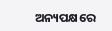ଅନ୍ୟପକ୍ଷରେ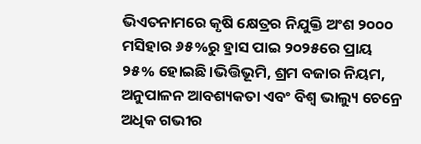ଭିଏତନାମରେ କୃଷି କ୍ଷେତ୍ରର ନିଯୁକ୍ତି ଅଂଶ ୨୦୦୦ ମସିହାର ୬୫%ରୁ ହ୍ରାସ ପାଇ ୨୦୨୫ରେ ପ୍ରାୟ ୨୫% ହୋଇଛି।ଭିତ୍ତିଭୂମି, ଶ୍ରମ ବଜାର ନିୟମ, ଅନୁପାଳନ ଆବଶ୍ୟକତା ଏବଂ ବିଶ୍ୱ ଭାଲ୍ୟୁ ଚେନ୍ରେ ଅଧିକ ଗଭୀର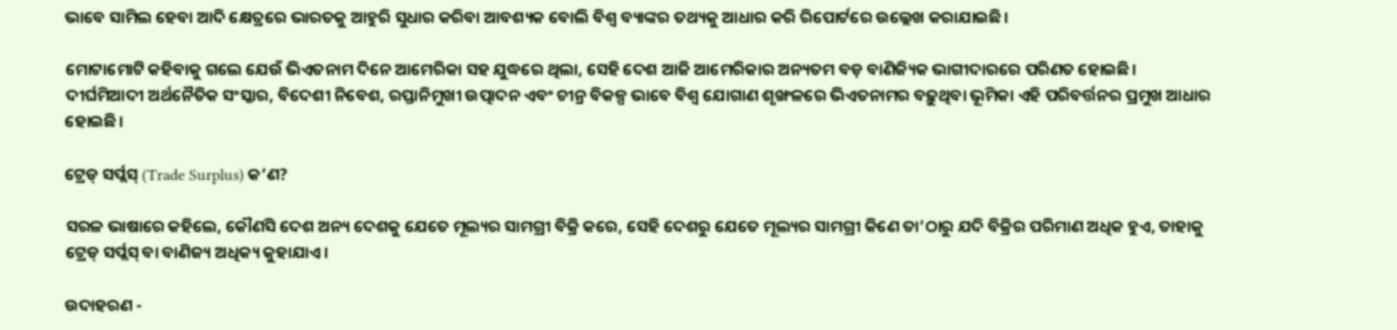ଭାବେ ସାମିଲ ହେବା ଆଦି କ୍ଷେତ୍ରରେ ଭାରତକୁ ଆହୁରି ସୁଧାର କରିବା ଆବଶ୍ୟକ ବୋଲି ବିଶ୍ୱ ବ୍ୟାଙ୍କର ତଥ୍ୟକୁ ଆଧାର କରି ରିପୋର୍ଟରେ ଉଲ୍ଲେଖ କରାଯାଇଛି।

ମୋଟାମୋଟି କହିବାକୁ ଗଲେ ଯେଉଁ ଭିଏତନାମ ଦିନେ ଆମେରିକା ସହ ଯୁଦ୍ଧରେ ଥିଲା, ସେହି ଦେଶ ଆଜି ଆମେରିକାର ଅନ୍ୟତମ ବଡ଼ ବାଣିଜ୍ୟିକ ଭାଗୀଦାରରେ ପରିଣତ ହୋଇଛି। ଦୀର୍ଘମିଆଦୀ ଅର୍ଥନୈତିକ ସଂସ୍କାର, ବିଦେଶୀ ନିବେଶ, ରପ୍ତାନିମୁଖୀ ଉତ୍ପାଦନ ଏବଂ ଚୀନ୍ର ବିକଳ୍ପ ଭାବେ ବିଶ୍ୱ ଯୋଗାଣ ଶୃଙ୍ଖଳରେ ଭିଏତନାମର ବଢ଼ୁଥିବା ଭୂମିକା ଏହି ପରିବର୍ତ୍ତନର ପ୍ରମୁଖ ଆଧାର ହୋଇଛି।

ଟ୍ରେଡ୍ ସର୍ପ୍ଲସ୍ (Trade Surplus) କ’ଣ?

ସରଳ ଭାଷାରେ କହିଲେ, କୌଣସି ଦେଶ ଅନ୍ୟ ଦେଶକୁ ଯେତେ ମୂଲ୍ୟର ସାମଗ୍ରୀ ବିକ୍ରି କରେ, ସେହି ଦେଶରୁ ଯେତେ ମୂଲ୍ୟର ସାମଗ୍ରୀ କିଣେ ତା’ଠାରୁ ଯଦି ବିକ୍ରିର ପରିମାଣ ଅଧିକ ହୁଏ, ତାହାକୁ ଟ୍ରେଡ୍ ସର୍ପ୍ଲସ୍ ବା ବାଣିଜ୍ୟ ଅଧିକ୍ୟ କୁହାଯାଏ।

ଉଦାହରଣ -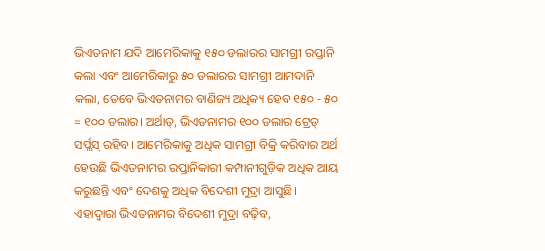ଭିଏତନାମ ଯଦି ଆମେରିକାକୁ ୧୫୦ ଡଲାରର ସାମଗ୍ରୀ ରପ୍ତାନି କଲା ଏବଂ ଆମେରିକାରୁ ୫୦ ଡଲାରର ସାମଗ୍ରୀ ଆମଦାନି କଲା, ତେବେ ଭିଏତନାମର ବାଣିଜ୍ୟ ଅଧିକ୍ୟ ହେବ ୧୫୦ - ୫୦ = ୧୦୦ ଡଲାର। ଅର୍ଥାତ୍, ଭିଏତନାମର ୧୦୦ ଡଲାର ଟ୍ରେଡ୍ ସର୍ପ୍ଲସ୍ ରହିବ। ଆମେରିକାକୁ ଅଧିକ ସାମଗ୍ରୀ ବିକ୍ରି କରିବାର ଅର୍ଥ ହେଉଛି ଭିଏତନାମର ରପ୍ତାନିକାରୀ କମ୍ପାନୀଗୁଡ଼ିକ ଅଧିକ ଆୟ କରୁଛନ୍ତି ଏବଂ ଦେଶକୁ ଅଧିକ ବିଦେଶୀ ମୁଦ୍ରା ଆସୁଛି। ଏହାଦ୍ୱାରା ଭିଏତନାମର ବିଦେଶୀ ମୁଦ୍ରା ବଢ଼ିବ,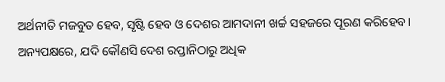ଅର୍ଥନୀତି ମଜବୁତ ହେବ, ସୃଷ୍ଟି ହେବ ଓ ଦେଶର ଆମଦାନୀ ଖର୍ଚ୍ଚ ସହଜରେ ପୂରଣ କରିହେବ। ଅନ୍ୟପକ୍ଷରେ, ଯଦି କୌଣସି ଦେଶ ରପ୍ତାନିଠାରୁ ଅଧିକ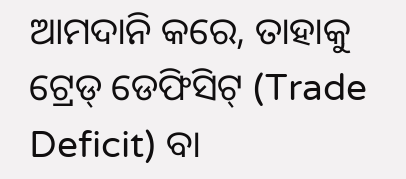ଆମଦାନି କରେ, ତାହାକୁ ଟ୍ରେଡ୍ ଡେଫିସିଟ୍ (Trade Deficit) ବା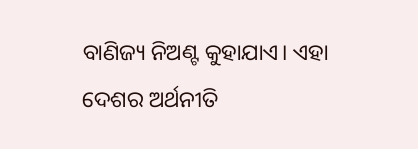ବାଣିଜ୍ୟ ନିଅଣ୍ଟ କୁହାଯାଏ। ଏହା ଦେଶର ଅର୍ଥନୀତି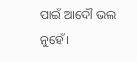ପାଇଁ ଆଦୌ ଭଲ ନୁହେଁ।